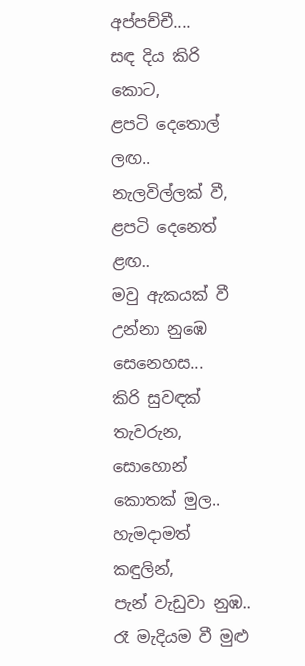අප්පච්චී....
සඳ දිය කිරි කොට,
ළපටි දෙතොල් ලඟ..
නැලවිල්ලක් වී,
ළපටි දෙනෙත් ළඟ..
මවු ඇකයක් වී උන්නා නුඹෙ සෙනෙහස...
කිරි සුවඳක් තැවරුන,
සොහොන් කොතක් මුල..
හැමදාමත් කඳුලින්,
පැන් වැඩුවා නුඹ..
රෑ මැදියම වී මුළු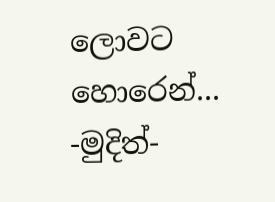ලොවට හොරෙන්...
-මුදිත්-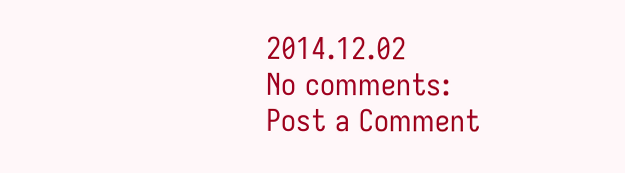2014.12.02
No comments:
Post a Comment